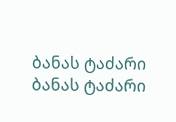ბანას ტაძარი
ბანას ტაძარი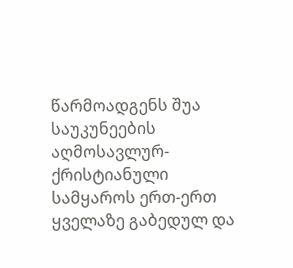წარმოადგენს შუა საუკუნეების აღმოსავლურ-ქრისტიანული სამყაროს ერთ-ერთ ყველაზე გაბედულ და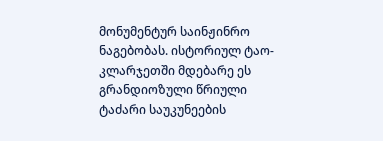მონუმენტურ საინჟინრო ნაგებობას. ისტორიულ ტაო-კლარჯეთში მდებარე ეს გრანდიოზული წრიული ტაძარი საუკუნეების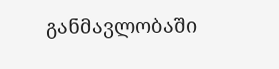განმავლობაში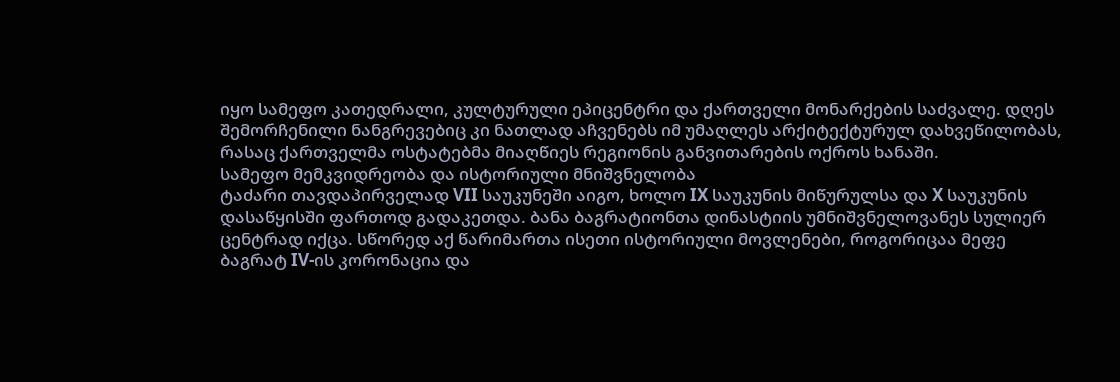იყო სამეფო კათედრალი, კულტურული ეპიცენტრი და ქართველი მონარქების საძვალე. დღეს შემორჩენილი ნანგრევებიც კი ნათლად აჩვენებს იმ უმაღლეს არქიტექტურულ დახვეწილობას, რასაც ქართველმა ოსტატებმა მიაღწიეს რეგიონის განვითარების ოქროს ხანაში.
სამეფო მემკვიდრეობა და ისტორიული მნიშვნელობა
ტაძარი თავდაპირველად VII საუკუნეში აიგო, ხოლო IX საუკუნის მიწურულსა და X საუკუნის დასაწყისში ფართოდ გადაკეთდა. ბანა ბაგრატიონთა დინასტიის უმნიშვნელოვანეს სულიერ ცენტრად იქცა. სწორედ აქ წარიმართა ისეთი ისტორიული მოვლენები, როგორიცაა მეფე ბაგრატ IV-ის კორონაცია და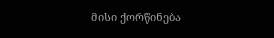მისი ქორწინება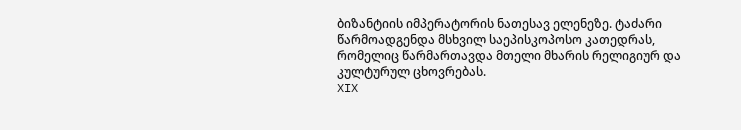ბიზანტიის იმპერატორის ნათესავ ელენეზე. ტაძარი წარმოადგენდა მსხვილ საეპისკოპოსო კათედრას, რომელიც წარმართავდა მთელი მხარის რელიგიურ და კულტურულ ცხოვრებას.
XIX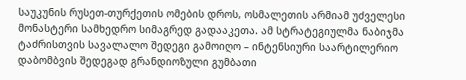საუკუნის რუსეთ-თურქეთის ომების დროს, ოსმალეთის არმიამ უძველესი მონასტერი სამხედრო სიმაგრედ გადააკეთა. ამ სტრატეგიულმა ნაბიჯმა ტაძრისთვის სავალალო შედეგი გამოიღო – ინტენსიური საარტილერიო დაბომბვის შედეგად გრანდიოზული გუმბათი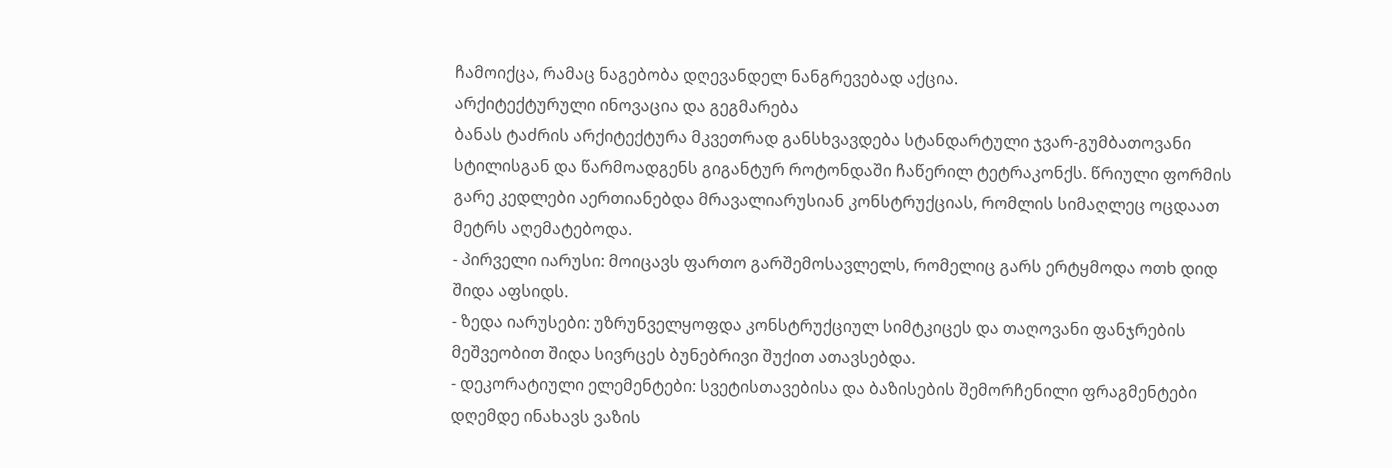ჩამოიქცა, რამაც ნაგებობა დღევანდელ ნანგრევებად აქცია.
არქიტექტურული ინოვაცია და გეგმარება
ბანას ტაძრის არქიტექტურა მკვეთრად განსხვავდება სტანდარტული ჯვარ-გუმბათოვანი სტილისგან და წარმოადგენს გიგანტურ როტონდაში ჩაწერილ ტეტრაკონქს. წრიული ფორმის გარე კედლები აერთიანებდა მრავალიარუსიან კონსტრუქციას, რომლის სიმაღლეც ოცდაათ მეტრს აღემატებოდა.
- პირველი იარუსი: მოიცავს ფართო გარშემოსავლელს, რომელიც გარს ერტყმოდა ოთხ დიდ შიდა აფსიდს.
- ზედა იარუსები: უზრუნველყოფდა კონსტრუქციულ სიმტკიცეს და თაღოვანი ფანჯრების მეშვეობით შიდა სივრცეს ბუნებრივი შუქით ათავსებდა.
- დეკორატიული ელემენტები: სვეტისთავებისა და ბაზისების შემორჩენილი ფრაგმენტები დღემდე ინახავს ვაზის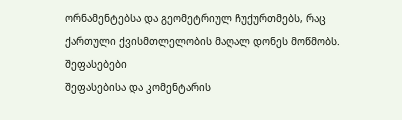ორნამენტებსა და გეომეტრიულ ჩუქურთმებს, რაც ქართული ქვისმთლელობის მაღალ დონეს მოწმობს.
შეფასებები
შეფასებისა და კომენტარის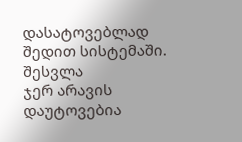დასატოვებლად შედით სისტემაში. შესვლა
ჯერ არავის დაუტოვებია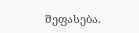შეფასება.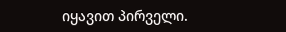იყავით პირველი.